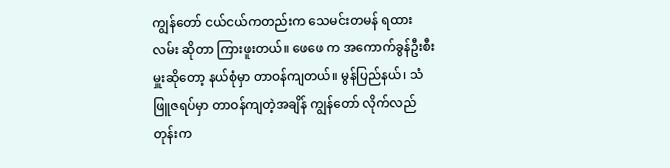ကျွန်တော် ငယ်ငယ်ကတည်းက သေမင်းတမန် ရထားလမ်း ဆိုတာ ကြားဖူးတယ်။ ဖေဖေ က အကောက်ခွန်ဦးစီးမှူးဆိုတော့ နယ်စုံမှာ တာဝန်ကျတယ်။ မွန်ပြည်နယ်၊ သံဖြူဇရပ်မှာ တာဝန်ကျတဲ့အချိန် ကျွန်တော် လိုက်လည်တုန်းက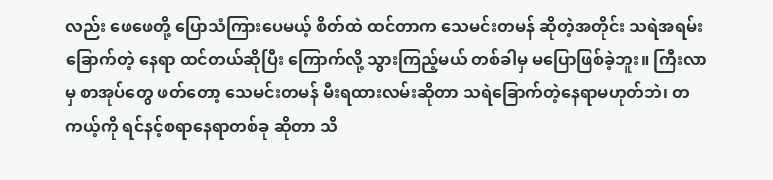လည်း ဖေဖေတို့ ပြောသံကြားပေမယ့် စိတ်ထဲ ထင်တာက သေမင်းတမန် ဆိုတဲ့အတိုင်း သရဲအရမ်းခြောက်တဲ့ နေရာ ထင်တယ်ဆိုပြီး ကြောက်လို့ သွားကြည့်မယ် တစ်ခါမှ မပြောဖြစ်ခဲ့ဘူး။ ကြီးလာမှ စာအုပ်တွေ ဖတ်တော့ သေမင်းတမန် မီးရထားလမ်းဆိုတာ သရဲခြောက်တဲ့နေရာမဟုတ်ဘဲ၊ တကယ့်ကို ရင်နင့်စရာနေရာတစ်ခု ဆိုတာ သိ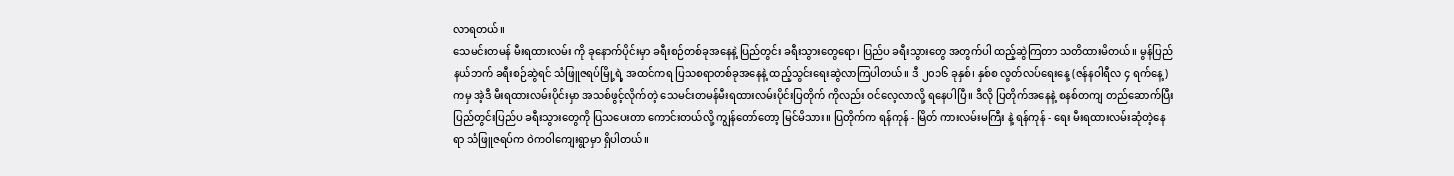လာရတယ်။
သေမင်းတမန် မီးရထားလမ်း ကို ခုနောက်ပိုင်းမှာ ခရီးစဉ်တစ်ခုအနေနဲ့ ပြည်တွင်း ခရီးသွားတွေရော၊ ပြည်ပ ခရီးသွားတွေ အတွက်ပါ ထည့်ဆွဲကြတာ သတိထားမိတယ်။ မွန်ပြည်နယ်ဘက် ခရီးစဉ်ဆွဲရင် သံဖြူဇရပ်မြို့ရဲ့ အထင်ကရ ပြသစရာတစ်ခုအနေနဲ့ ထည့်သွင်းရေးဆွဲလာကြပါတယ်။ ဒီ ၂၀၁၆ ခုနှစ်၊ နှစ်စ လွတ်လပ်ရေးနေ့ (ဇန်နဝါရီလ ၄ ရက်နေ့) ကမှ အဲ့ဒီ မီးရထားလမ်းပိုင်းမှာ အသစ်ဖွင့်လိုက်တဲ့ သေမင်းတမန်မီးရထားလမ်းပိုင်းပြတိုက် ကိုလည်း ဝင်လေ့လာလို့ ရနေပါပြီ။ ဒီလို ပြတိုက်အနေနဲ့ စနစ်တကျ တည်ဆောက်ပြီး ပြည်တွင်းပြည်ပ ခရီးသွားတွေကို ပြသပေးတာ ကောင်းတယ်လို့ ကျွန်တော်တော့ မြင်မိသား။ ပြတိုက်က ရန်ကုန် - မြိတ် ကားလမ်းမကြီး နဲ့ ရန်ကုန် - ရေး မီးရထားလမ်းဆုံတဲ့နေရာ သံဖြူဇရပ်က ဝဲကဝါကျေးရွာမှာ ရှိပါတယ်။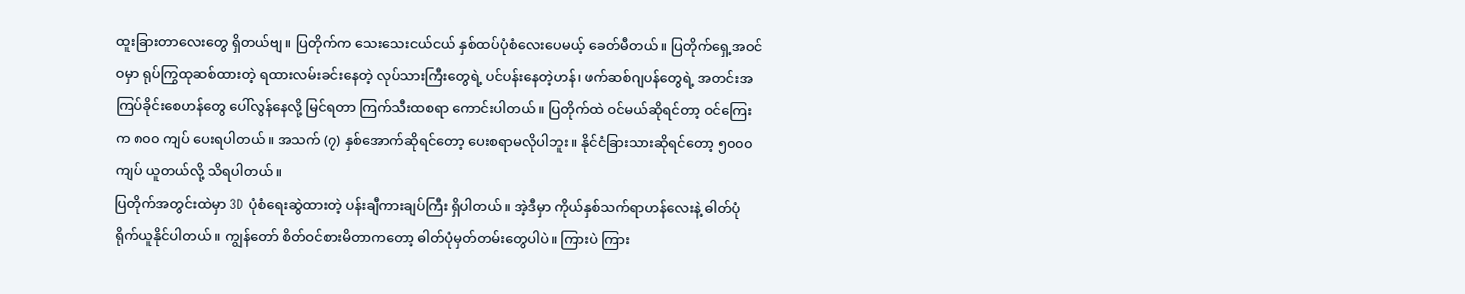ထူးခြားတာလေးတွေ ရှိတယ်ဗျ။ ပြတိုက်က သေးသေးငယ်ငယ် နှစ်ထပ်ပုံစံလေးပေမယ့် ခေတ်မီတယ်။ ပြတိုက်ရှေ့အဝင်ဝမှာ ရုပ်ကြွထုဆစ်ထားတဲ့ ရထားလမ်းခင်းနေတဲ့ လုပ်သားကြီးတွေရဲ့ ပင်ပန်းနေတဲ့ဟန်၊ ဖက်ဆစ်ဂျပန်တွေရဲ့ အတင်းအကြပ်ခိုင်းစေဟန်တွေ ပေါ်လွန်နေလို့ မြင်ရတာ ကြက်သီးထစရာ ကောင်းပါတယ်။ ပြတိုက်ထဲ ဝင်မယ်ဆိုရင်တာ့ ဝင်ကြေးက ၈၀၀ ကျပ် ပေးရပါတယ်။ အသက် (၇) နှစ်အောက်ဆိုရင်တော့ ပေးစရာမလိုပါဘူး။ နိုင်ငံခြားသားဆိုရင်တော့ ၅၀၀၀ ကျပ် ယူတယ်လို့ သိရပါတယ်။
ပြတိုက်အတွင်းထဲမှာ 3D ပုံစံရေးဆွဲထားတဲ့ ပန်းချီကားချပ်ကြီး ရှိပါတယ်။ အဲ့ဒီမှာ ကိုယ်နှစ်သက်ရာဟန်လေးနဲ့ ဓါတ်ပုံရိုက်ယူနိုင်ပါတယ်။ ကျွန်တော် စိတ်ဝင်စားမိတာကတော့ ဓါတ်ပုံမှတ်တမ်းတွေပါပဲ။ ကြားပဲ ကြား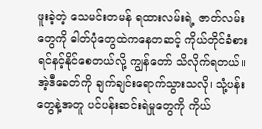ဖူးခဲ့တဲ့ သေမင်းတမန် ရထားလမ်းရဲ့ ဇာတ်လမ်းတွေကို ဓါတ်ပုံတွေထဲကနေတဆင့် ကိုယ်တိုင်ခံစား ရင်နင့်နိုင်စေတယ်လို့ ကျွန်တော် သိလိုက်ရတယ်။ အဲ့ဒီခေတ်ကို ချက်ချင်းရောက်သွားသလို၊ သုံ့ပန်းတွေနဲ့အတူ ပင်ပန်းဆင်းရဲမှုတွေကို ကိုယ်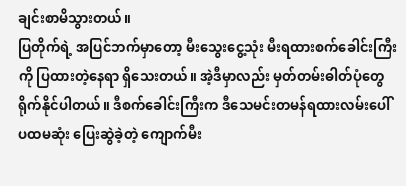ချင်းစာမိသွားတယ်။
ပြတိုက်ရဲ့ အပြင်ဘက်မှာတော့ မီးသွေးငွေ့သုံး မီးရထားစက်ခေါင်းကြီးကို ပြထားတဲ့နေရာ ရှိသေးတယ်။ အဲ့ဒီမှာလည်း မှတ်တမ်းဓါတ်ပုံတွေ ရိုက်နိုင်ပါတယ်။ ဒီစက်ခေါင်းကြီးက ဒီသေမင်းတမန်ရထားလမ်းပေါ် ပထမဆုံး ပြေးဆွဲခဲ့တဲ့ ကျောက်မီး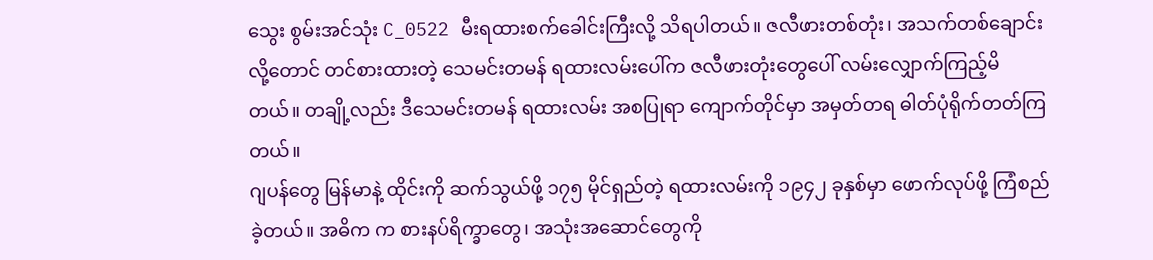သွေး စွမ်းအင်သုံး C_0522 မီးရထားစက်ခေါင်းကြီးလို့ သိရပါတယ်။ ဇလီဖားတစ်တုံး၊ အသက်တစ်ချောင်း လို့တောင် တင်စားထားတဲ့ သေမင်းတမန် ရထားလမ်းပေါ်က ဇလီဖားတုံးတွေပေါ် လမ်းလျှောက်ကြည့်မိတယ်။ တချို့လည်း ဒီသေမင်းတမန် ရထားလမ်း အစပြုရာ ကျောက်တိုင်မှာ အမှတ်တရ ဓါတ်ပုံရိုက်တတ်ကြတယ်။
ဂျပန်တွေ မြန်မာနဲ့ ထိုင်းကို ဆက်သွယ်ဖို့ ၁၇၅ မိုင်ရှည်တဲ့ ရထားလမ်းကို ၁၉၄၂ ခုနှစ်မှာ ဖောက်လုပ်ဖို့ ကြံစည်ခဲ့တယ်။ အဓိက က စားနပ်ရိက္ခာတွေ၊ အသုံးအဆောင်တွေကို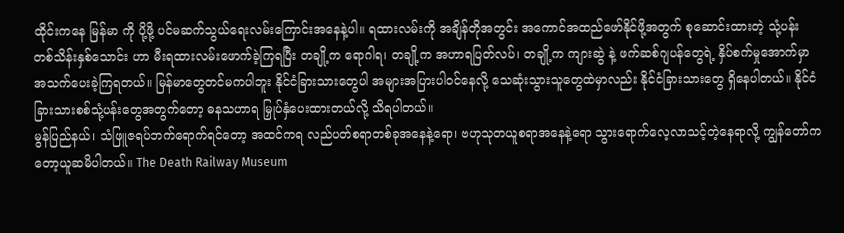ထိုင်းကနေ မြန်မာ ကို ပို့ဖို့ ပင်မဆက်သွယ်ရေးလမ်းကြောင်းအနေနဲ့ပါ။ ရထားလမ်းကို အချိန်တိုအတွင်း အကောင်အထည်ဖော်နိုင်ဖို့အတွက် စုဆောင်းထားတဲ့ သုံ့ပန်း တစ်သိန်းနှစ်သောင်း ဟာ မီးရထားလမ်းဖောက်ခဲ့ကြရပြီး တချို့က ရောဂါရ၊ တချို့က အဟာရပြတ်လပ်၊ တချို့က ကျားဆွဲ နဲ့ ဖက်ဆစ်ဂျပန်တွေရဲ့ နှိပ်စက်မှုအောက်မှာ အသက်ပေးခဲ့ကြရတယ်။ မြန်မာတွေတင်မကပါဘူး နိုင်ငံခြားသားတွေပါ အများအပြားပါဝင်နေလို့ သေဆုံးသွားသူတွေထဲမှာလည်း နိုင်ငံခြားသားတွေ ရှိနေပါတယ်။ နိုင်ငံခြားသားစစ်သုံ့ပန်းတွေအတွက်တော့ ဓနသဟာရ မြှုပ်နှံပေးထားတယ်လို့ သိရပါတယ်။
မွန်ပြည်နယ်၊ သံဖြူဇရပ်ဘက်ရောက်ရင်တော့ အထင်ကရ လည်ပတ်စရာတစ်ခုအနေနဲ့ရော၊ ဗဟုသုတယူစရာအနေနဲ့ရော သွားရောက်လေ့လာသင့်တဲ့နေရာလို့ ကျွန်တော်ကတော့ယူဆမိပါတယ်။ The Death Railway Museum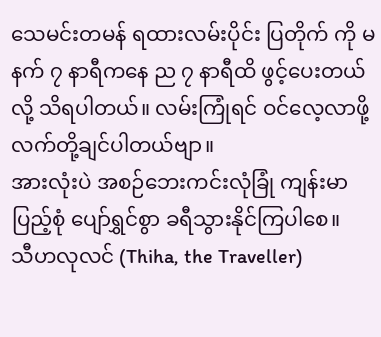သေမင်းတမန် ရထားလမ်းပိုင်း ပြတိုက် ကို မနက် ၇ နာရီကနေ ည ၇ နာရီထိ ဖွင့်ပေးတယ်လို့ သိရပါတယ်။ လမ်းကြုံရင် ဝင်လေ့လာဖို့ လက်တို့ချင်ပါတယ်ဗျာ။
အားလုံးပဲ အစဉ်ဘေးကင်းလုံခြုံ ကျန်းမာပြည့်စုံ ပျော်ရွှင်စွာ ခရီသွားနိုင်ကြပါစေ။
သီဟလုလင် (Thiha, the Traveller)